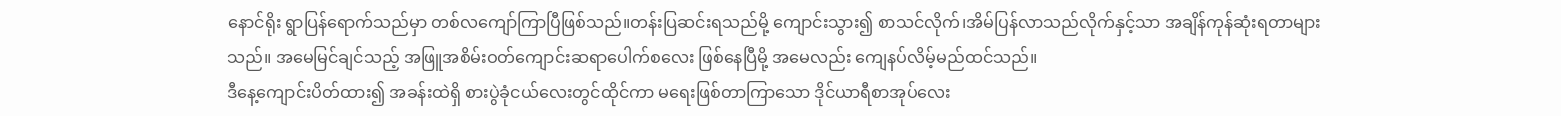နောင်ရိုး ရွာပြန်ရောက်သည်မှာ တစ်လကျော်ကြာပြီဖြစ်သည်။တန်းပြဆင်းရသည်မို့ ကျောင်းသွား၍ စာသင်လိုက်၊အိမ်ပြန်လာသည်လိုက်နှင့်သာ အချိန်ကုန်ဆုံးရတာများသည်။ အမေမြင်ချင်သည့် အဖြူအစိမ်းဝတ်ကျောင်းဆရာပေါက်စလေး ဖြစ်နေပြီမို့ အမေလည်း ကျေနပ်လိမ့်မည်ထင်သည်။
ဒီနေ့ကျောင်းပိတ်ထား၍ အခန်းထဲရှိ စားပွဲခုံငယ်လေးတွင်ထိုင်ကာ မရေးဖြစ်တာကြာသော ဒိုင်ယာရီစာအုပ်လေး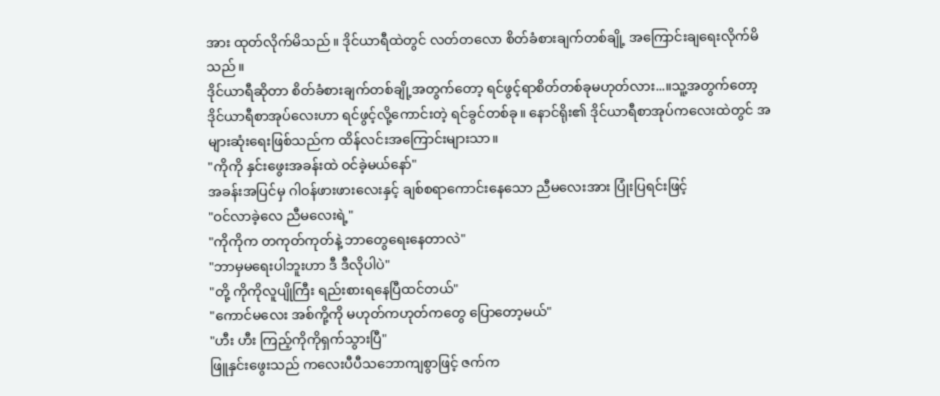အား ထုတ်လိုက်မိသည်။ ဒိုင်ယာရီထဲတွင် လတ်တလော စိတ်ခံစားချက်တစ်ချို့ အကြောင်းချရေးလိုက်မိသည်။
ဒိုင်ယာရီဆိုတာ စိတ်ခံစားချက်တစ်ချို့အတွက်တော့ ရင်ဖွင့်ရာစိတ်တစ်ခုမဟုတ်လား...။သူ့အတွက်တော့ ဒိုင်ယာရီစာအုပ်လေးဟာ ရင်ဖွင့်လို့ကောင်းတဲ့ ရင်ခွင်တစ်ခု။ နောင်ရိုး၏ ဒိုင်ယာရီစာအုပ်ကလေးထဲတွင် အများဆုံးရေးဖြစ်သည်က ထိန်လင်းအကြောင်းများသာ။
"ကိုကို နှင်းဖွေးအခန်းထဲ ဝင်ခဲ့မယ်နော်"
အခန်းအပြင်မှ ဂါဝန်ဖားဖားလေးနှင့် ချစ်စရာကောင်းနေသော ညီမလေးအား ပြုံးပြရင်းဖြင့်
"ဝင်လာခဲ့လေ ညီမလေးရဲ့"
"ကိုကိုက တကုတ်ကုတ်နဲ့ ဘာတွေရေးနေတာလဲ"
"ဘာမှမရေးပါဘူးဟာ ဒီ ဒီလိုပါပဲ"
"တို့ ကိုကိုလူပျိုကြီး ရည်းစားရနေပြီထင်တယ်"
"ကောင်မလေး အစ်ကို့ကို မဟုတ်ကဟုတ်ကတွေ ပြောတော့မယ်"
"ဟီး ဟီး ကြည့်ကိုကိုရှက်သွားပြီ"
ဖြူနှင်းဖွေးသည် ကလေးပီပီသဘောကျစွာဖြင့် ဇက်က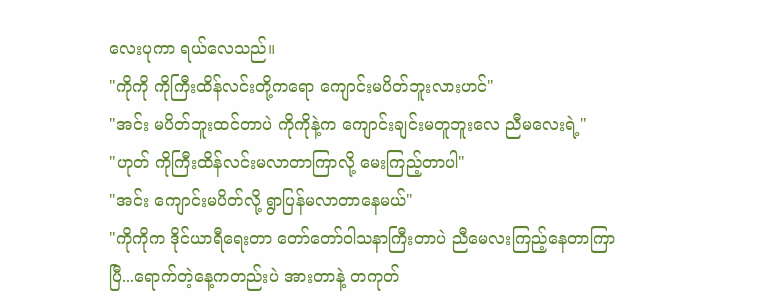လေးပုကာ ရယ်လေသည်။
"ကိုကို ကိုကြီးထိန်လင်းတို့ကရော ကျောင်းမပိတ်ဘူးလားဟင်"
"အင်း မပိတ်ဘူးထင်တာပဲ ကိုကိုနဲ့က ကျောင်းချင်းမတူဘူးလေ ညီမလေးရဲ့"
"ဟုတ် ကိုကြီးထိန်လင်းမလာတာကြာလို့ မေးကြည့်တာပါ"
"အင်း ကျောင်းမပိတ်လို့ ရွာပြန်မလာတာနေမယ်"
"ကိုကိုက ဒိုင်ယာရီရေးတာ တော်တော်ဝါသနာကြီးတာပဲ ညီမေလးကြည့်နေတာကြာပြီ...ရောက်တဲ့နေ့ကတည်းပဲ အားတာနဲ့ တကုတ်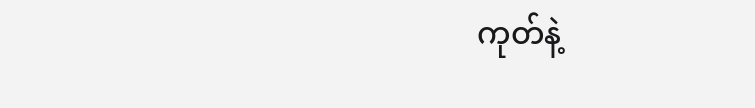ကုတ်နဲ့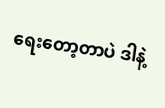ရေးတော့တာပဲ ဒါနဲ့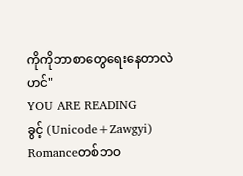ကိုကိုဘာစာတွေရေးနေတာလဲဟင်"
YOU ARE READING
ခွင့် (Unicode+Zawgyi)
Romanceတစ်ဘဝ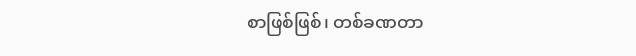စာဖြစ်ဖြစ်၊ တစ်ခဏတာ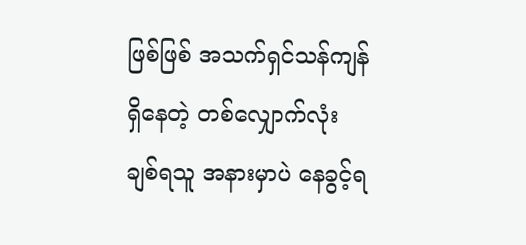ဖြစ်ဖြစ် အသက်ရှင်သန်ကျန်ရှိနေတဲ့ တစ်လျှောက်လုံး ချစ်ရသူ အနားမှာပဲ နေခွင့်ရ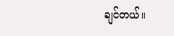ချင်တယ်။